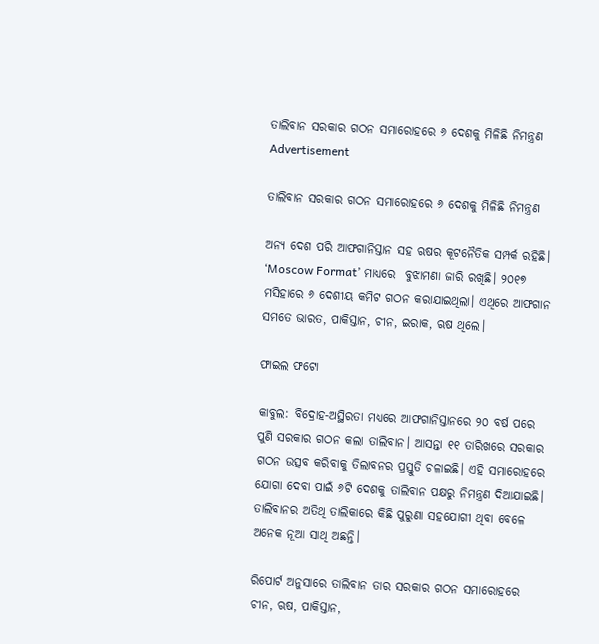ତାଲିବାନ ସରକାର ଗଠନ ସମାରୋହରେ ୬ ଦେଶକୁ ମିଳିଛି ନିମନ୍ତ୍ରଣ
Advertisement

ତାଲିବାନ ସରକାର ଗଠନ ସମାରୋହରେ ୬ ଦେଶକୁ ମିଳିଛି ନିମନ୍ତ୍ରଣ

ଅନ୍ୟ ଦେଶ ପରି ଆଫଗାନିସ୍ତାନ ସହ ଋଷର କୂଟନୈତିକ ସମ୍ପର୍କ ରହିଛି। ‘Moscow Format’ ମାଧ୍ୟରେ  ବୁଝାମଣା ଜାରି ରଖିଛି। ୨୦୧୭ ମସିହାରେ ୬ ଦେଶୀୟ କମିଟ ଗଠନ କରାଯାଇଥିଲା। ଏଥିରେ ଆଫଗାନ ସମତେ ଭାରତ, ପାକିସ୍ତାନ, ଚୀନ, ଇରାକ, ଋଷ ଥିଲେ।

ଫାଇଲ ଫଟୋ

କାବୁଲ: ବିଦ୍ରୋହ-ଅସ୍ଥିରତା ମଧ୍ୟରେ ଆଫଗାନିସ୍ତାନରେ ୨୦ ବର୍ଷ ପରେ ପୁଣି ସରକାର ଗଠନ କଲା ତାଲିବାନ। ଆସନ୍ତା ୧୧ ତାରିଖରେ ସରକାର ଗଠନ ଉତ୍ସବ କରିବାକୁ ତିଲାବନର ପ୍ରସ୍ତୁତି ଚଳାଇଛି। ଏହି ସମାରୋହରେ ଯୋଗା ଦେବା ପାଇଁ ୬ଟି ଦେଶକୁ ତାଲିବାନ ପକ୍ଷରୁ ନିମନ୍ତ୍ରଣ ଦିଆଯାଇଛି। ତାଲିବାନର ଅତିଥି ତାଲିକାରେ କିଛି ପୁରୁଣା ସହଯୋଗୀ ଥିବା ବେଳେ ଅନେକ ନୂଆ ସାଥି ଅଛନ୍ତି।

ରିପୋର୍ଟ ଅନୁସାରେ ତାଲିବାନ ତାର ସରକାର ଗଠନ ସମାରୋହରେ ଚୀନ, ଋଷ, ପାକିସ୍ତାନ,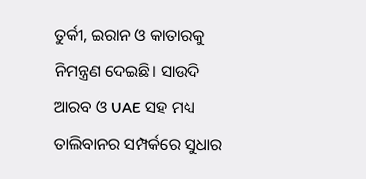ତୁର୍କୀ, ଇରାନ ଓ କାତାରକୁ ନିମନ୍ତ୍ରଣ ଦେଇଛି। ସାଉଦି ଆରବ ଓ UAE ସହ ମଧ୍ୟ ତାଲିବାନର ସମ୍ପର୍କରେ ସୁଧାର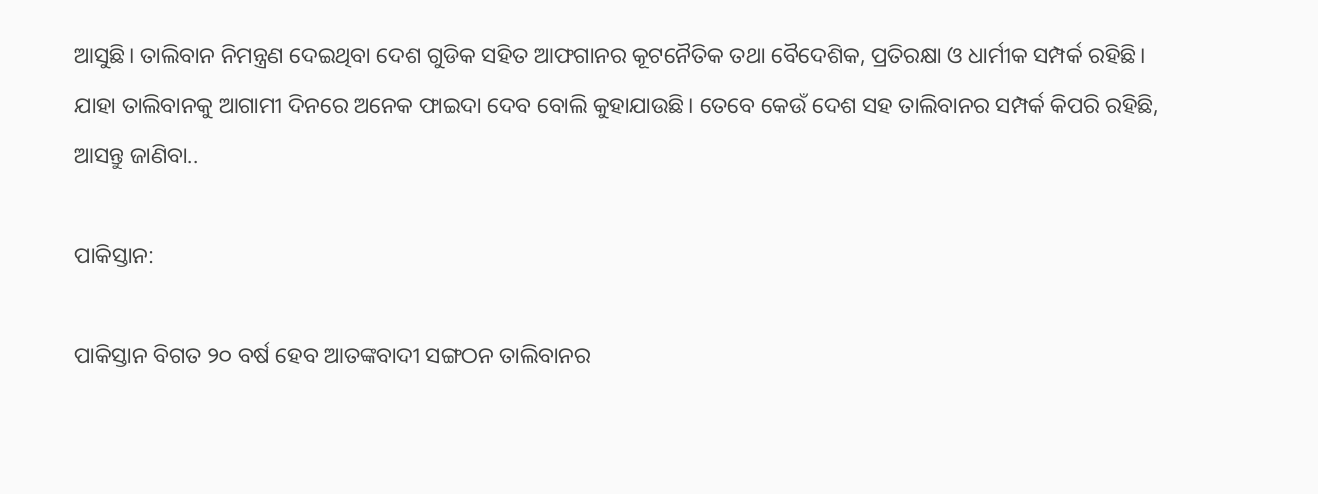ଆସୁଛି। ତାଲିବାନ ନିମନ୍ତ୍ରଣ ଦେଇଥିବା ଦେଶ ଗୁଡିକ ସହିତ ଆଫଗାନର କୂଟନୈତିକ ତଥା ବୈଦେଶିକ, ପ୍ରତିରକ୍ଷା ଓ ଧାର୍ମୀକ ସମ୍ପର୍କ ରହିଛି। ଯାହା ତାଲିବାନକୁ ଆଗାମୀ ଦିନରେ ଅନେକ ଫାଇଦା ଦେବ ବୋଲି କୁହାଯାଉଛି। ତେବେ କେଉଁ ଦେଶ ସହ ତାଲିବାନର ସମ୍ପର୍କ କିପରି ରହିଛି, ଆସନ୍ତୁ ଜାଣିବା..

ପାକିସ୍ତାନ:

ପାକିସ୍ତାନ ବିଗତ ୨୦ ବର୍ଷ ହେବ ଆତଙ୍କବାଦୀ ସଙ୍ଗଠନ ତାଲିବାନର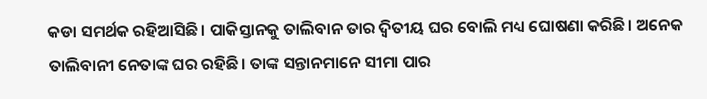କଡା ସମର୍ଥକ ରହିଆସିଛି। ପାକିସ୍ତାନକୁ ତାଲିବାନ ତାର ଦ୍ୱିତୀୟ ଘର ବୋଲି ମଧ୍ୟ ଘୋଷଣା କରିଛି। ଅନେକ ତାଲିବାନୀ ନେତାଙ୍କ ଘର ରହିଛି। ତାଙ୍କ ସନ୍ତାନମାନେ ସୀମା ପାର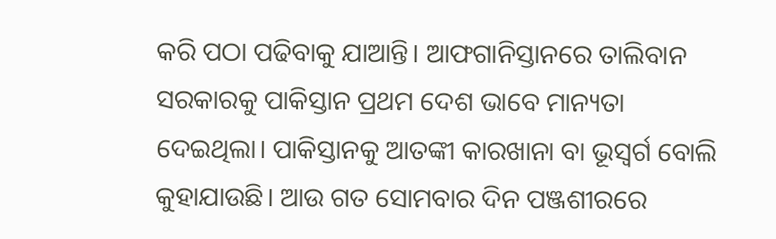କରି ପଠା ପଢିବାକୁ ଯାଆନ୍ତି। ଆଫଗାନିସ୍ତାନରେ ତାଲିବାନ ସରକାରକୁ ପାକିସ୍ତାନ ପ୍ରଥମ ଦେଶ ଭାବେ ମାନ୍ୟତା ଦେଇଥିଲା। ପାକିସ୍ତାନକୁ ଆତଙ୍କୀ କାରଖାନା ବା ଭୂସ୍ୱର୍ଗ ବୋଲି କୁହାଯାଉଛି। ଆଉ ଗତ ସୋମବାର ଦିନ ପଞ୍ଜଶୀରରେ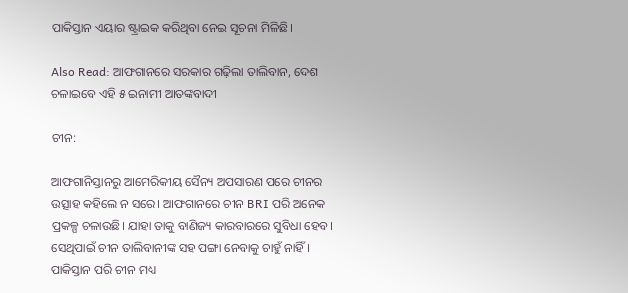ପାକିସ୍ତାନ ଏୟାର ଷ୍ଟ୍ରାଇକ କରିଥିବା ନେଇ ସୂଚନା ମିଳିଛି।

Also Read: ଆଫଗାନରେ ସରକାର ଗଢ଼ିଲା ତାଲିବାନ, ଦେଶ ଚଳାଇବେ ଏହି ୫ ଇନାମୀ ଆତଙ୍କବାଦୀ

ଚୀନ:

ଆଫଗାନିସ୍ତାନରୁ ଆମେରିକୀୟ ସୈନ୍ୟ ଅପସାରଣ ପରେ ଚୀନର ଉତ୍ସାହ କହିଲେ ନ ସରେ। ଆଫଗାନରେ ଚୀନ BRI ପରି ଅନେକ ପ୍ରକଳ୍ପ ଚଳାଉଛି। ଯାହା ତାକୁ ବାଣିଜ୍ୟ କାରବାରରେ ସୁବିଧା ହେବ। ସେଥିପାଇଁ ଚୀନ ତାଲିବାନୀଙ୍କ ସହ ପଙ୍ଗା ନେବାକୁ ଚାହୁଁ ନାହିଁ। ପାକିସ୍ତାନ ପରି ଚୀନ ମଧ୍ୟ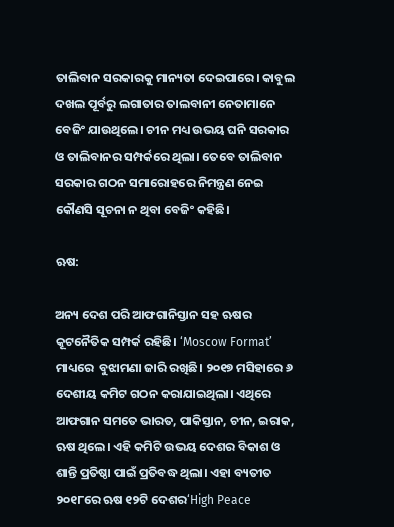ତାଲିବାନ ସରକାରକୁ ମାନ୍ୟତା ଦେଇପାରେ। କାବୁଲ ଦଖଲ ପୂର୍ବରୁ ଲଗାତାର ତାଲବାନୀ ନେତାମାନେ ବେଜିଂ ଯାଉଥିଲେ। ଚୀନ ମଧ୍ୟ ଉଭୟ ଘନି ସରକାର ଓ ତାଲିବାନର ସମ୍ପର୍କରେ ଥିଲା। ତେବେ ତାଲିବାନ ସରକାର ଗଠନ ସମାରୋହରେ ନିମନ୍ତ୍ରଣ ନେଇ କୌଣସି ସୂଚନା ନ ଥିବା ବେଜିଂ କହିଛି।

ଋଷ:

ଅନ୍ୟ ଦେଶ ପରି ଆଫଗାନିସ୍ତାନ ସହ ଋଷର କୂଟନୈତିକ ସମ୍ପର୍କ ରହିଛି। ‘Moscow Format’ ମାଧ୍ୟରେ  ବୁଝାମଣା ଜାରି ରଖିଛି। ୨୦୧୭ ମସିହାରେ ୬ ଦେଶୀୟ କମିଟ ଗଠନ କରାଯାଇଥିଲା। ଏଥିରେ ଆଫଗାନ ସମତେ ଭାରତ, ପାକିସ୍ତାନ, ଚୀନ, ଇରାକ, ଋଷ ଥିଲେ। ଏହି କମିଟି ଉଭୟ ଦେଶର ବିକାଶ ଓ ଶାନ୍ତି ପ୍ରତିଷ୍ଠା ପାଇଁ ପ୍ରତିବଦ୍ଧ ଥିଲା। ଏହା ବ୍ୟତୀତ ୨୦୧୮ରେ ଋଷ ୧୨ଟି ଦେଶର‘High Peace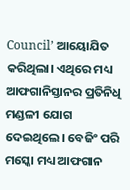Council’ ଆୟୋଯିତ କରିଥିଲା। ଏଥିରେ ମଧ୍ୟ ଆଫଗାନିସ୍ତାନର ପ୍ରତିନିଧି ମଣ୍ଡଳୀ ଯୋଗ ଦେଇଥିଲେ। ବେଜିଂ ପରି ମସ୍କୋ ମଧ୍ୟ ଆଫଗାନ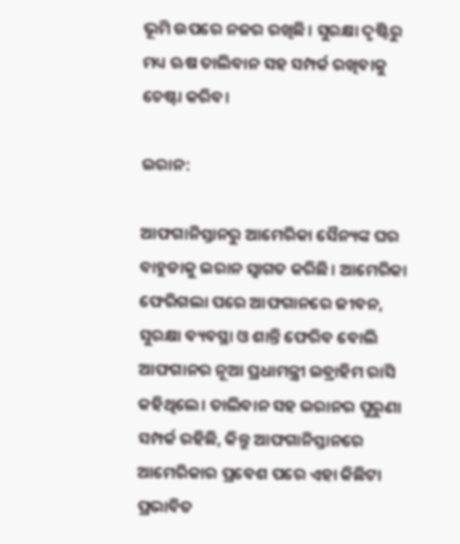ଭୂମି ଉପରେ ନଜର ରଖିଛି। ସୁରକ୍ଷା ଦୃଷ୍ଟିରୁ ମଧ୍ୟ ଋଷ ତାଲିବାନ ସହ ସମ୍ପର୍କ ରଖିବାକୁ ଚେଷ୍ଟା କରିବ।

ଇରାନ:

ଆଫଗାନିସ୍ତାନରୁ ଆମେରିକା ସୈନ୍ୟଙ୍କ ଘର ବାହୁଡାକୁ ଇରାନ ସ୍ୱାଗତ କରିଛି। ଆମେରିକା ଫେରିଗଲା ପରେ ଆଫଗାନରେ ଜୀବନ, ସୁରକ୍ଷା ବ୍ୟବସ୍ଥା ଓ ଶାନ୍ତି ଫେରିବ ବୋଲି ଆଫଗାନର ନୂଆ ପ୍ରଧାମନ୍ତ୍ରୀ ଇବ୍ରାହିମ ରାସି କହିଥିଲେ। ତାଲିବାନ ସହ ଇରାନର ପୁରୁଣା ସମ୍ପର୍କ ରହିଛି, କିନ୍ତୁ ଆଫଗାନିସ୍ତାନରେ ଆମେରିକାର ପ୍ରବେଶ ପରେ ଏହା କିଛିଟା ପ୍ରଭାବିତ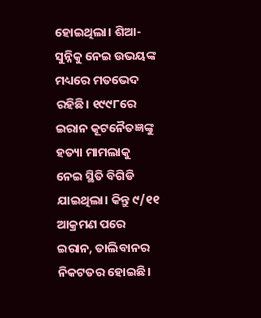ହୋଇଥିଲା। ଶିଆ-ସୁନ୍ନିକୁ ନେଇ ଉଭୟଙ୍କ ମଧ୍ୟରେ ମତଭେଦ ରହିଛି। ୧୯୯୮ରେ ଇରାନ କୂଟନୈତଜ୍ଞଙ୍କୁ ହତ୍ୟା ମାମଲାକୁ ନେଇ ସ୍ଥିତି ବିଗିଡି ଯାଇଥିଲା। କିନ୍ତୁ ୯/୧୧ ଆକ୍ରମଣ ପରେ ଇରାନ, ତାଲିବାନର ନିକଟତର ହୋଇଛି।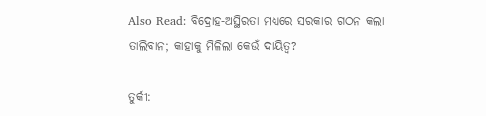Also Read: ବିଦ୍ରୋହ-ଅସ୍ଥିରତା ମଧ୍ୟରେ ସରକାର ଗଠନ କଲା ତାଲିବାନ; କାହାକୁ ମିଳିଲା କେଉଁ ଦାୟିତ୍ୱ?

ତୁର୍କୀ: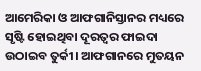ଆମେରିକା ଓ ଆଫଗାନିସ୍ତାନର ମଧ୍ୟରେ ସୃଷ୍ଟି ହୋଇଥିବା ଦୂରତ୍ୱର ଫାଇଦା ଉଠାଇବ ତୁର୍କୀ। ଆଫଗାନରେ ମୁତୟନ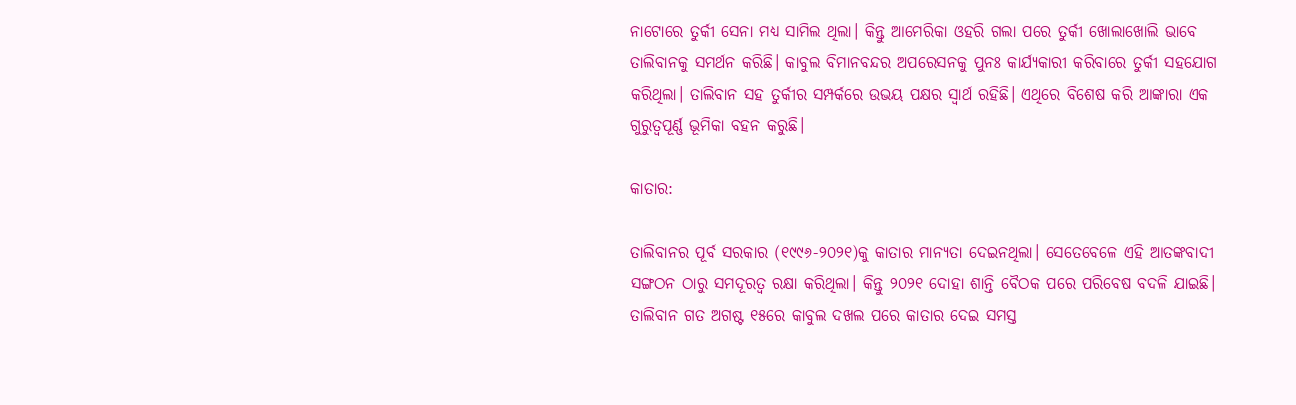ନାଟୋରେ ତୁର୍କୀ ସେନା ମଧ୍ୟ ସାମିଲ ଥିଲା। କିନ୍ତୁ ଆମେରିକା ଓହରି ଗଲା ପରେ ତୁର୍କୀ ଖୋଲାଖୋଲି ଭାବେ ତାଲିବାନକୁ ସମର୍ଥନ କରିଛି। କାବୁଲ ବିମାନବନ୍ଦର ଅପରେସନକୁ ପୁନଃ କାର୍ଯ୍ୟକାରୀ କରିବାରେ ତୁର୍କୀ ସହଯୋଗ କରିଥିଲା। ତାଲିବାନ ସହ ତୁର୍କୀର ସମ୍ପର୍କରେ ଉଭୟ ପକ୍ଷର ସ୍ୱାର୍ଥ ରହିଛି। ଏଥିରେ ବିଶେଷ କରି ଆଙ୍କାରା ଏକ ଗୁରୁତ୍ୱପୂର୍ଣ୍ଣ ଭୂମିକା ବହନ କରୁଛି।

କାତାର:

ତାଲିବାନର ପୂର୍ବ ସରକାର (୧୯୯୬-୨୦୨୧)କୁ କାତାର ମାନ୍ୟତା ଦେଇନଥିଲା। ସେତେବେଳେ ଏହି ଆତଙ୍କବାଦୀ ସଙ୍ଗଠନ ଠାରୁ ସମଦୂରତ୍ୱ ରକ୍ଷା କରିଥିଲା। କିନ୍ତୁ ୨୦୨୧ ଦୋହା ଶାନ୍ତି ବୈଠକ ପରେ ପରିବେଷ ବଦଳି ଯାଇଛି। ତାଲିବାନ ଗତ ଅଗଷ୍ଟ ୧୫ରେ କାବୁଲ ଦଖଲ ପରେ କାତାର ଦେଇ ସମସ୍ତ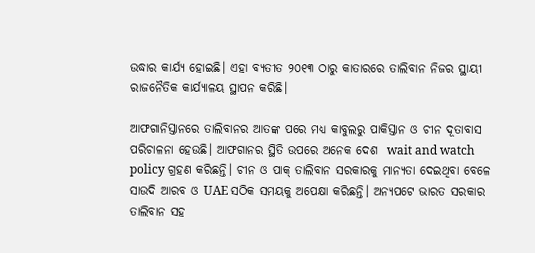ଉଦ୍ଧାର କାର୍ଯ୍ୟ ହୋଇଛି। ଏହା ବ୍ୟତୀତ ୨୦୧୩ ଠାରୁ କାତାରରେ ତାଲିବାନ ନିଜର ସ୍ଥାୟୀ ରାଜନୈତିକ କାର୍ଯ୍ୟାଳୟ ସ୍ଥାପନ କରିଛି।

ଆଫଗାନିସ୍ତାନରେ ତାଲିବାନର ଆତଙ୍କ ପରେ ମଧ୍ୟ କାବୁଲରୁ ପାକିସ୍ତାନ ଓ ଚୀନ ଦୂତାବାସ ପରିଚାଳନା ହେଉଛି। ଆଫଗାନର ସ୍ଥିତି ଉପରେ ଅନେକ ଦେଶ  wait and watch policy ଗ୍ରହଣ କରିଛନ୍ତି। ଚୀନ ଓ ପାକ୍ ତାଲିବାନ ସରକାରକୁ ମାନ୍ୟତା ଦେଇଥିବା ବେଳେ ସାଉଦି ଆରବ ଓ UAE ସଠିକ ସମୟକୁ ଅପେକ୍ଷା କରିଛନ୍ତି। ଅନ୍ୟପଟେ ଭାରତ ସରକାର ତାଲିବାନ ସହ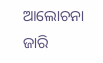ଆଲୋଚନା ଜାରି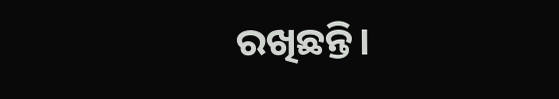ରଖିଛନ୍ତି।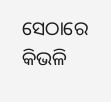ସେଠାରେ କିଭଳି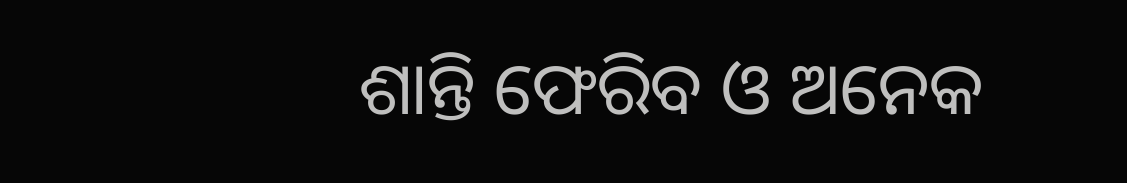ଶାନ୍ତି ଫେରିବ ଓ ଅନେକ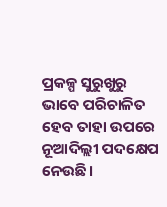ପ୍ରକଳ୍ପ ସୁରୁଖୁରୁ ଭାବେ ପରିଚାଳିତ ହେବ ତାହା ଉପରେ ନୂଆଦିଲ୍ଲୀ ପଦକ୍ଷେପ ନେଉଛି।